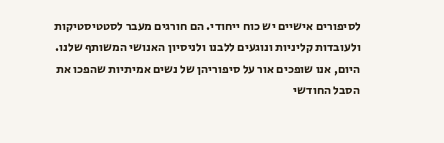לסיפורים אישיים יש כוח ייחודי. הם חורגים מעבר לסטטיסטיקות ולעובדות קליניות ונוגעים ללבנו ולניסיון האנושי המשותף שלנו. היום, אנו שופכים אור על סיפוריהן של נשים אמיתיות שהפכו את הסבל החודשי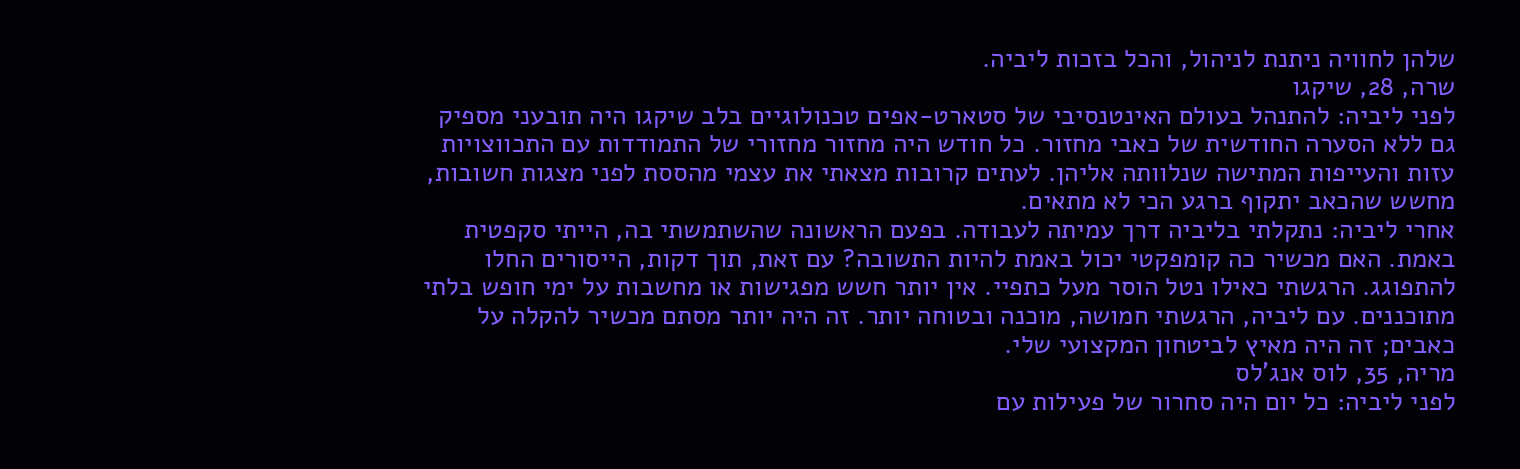שלהן לחוויה ניתנת לניהול, והכל בזכות ליביה.
שרה, 28, שיקגו
לפני ליביה: להתנהל בעולם האינטנסיבי של סטארט-אפים טכנולוגיים בלב שיקגו היה תובעני מספיק גם ללא הסערה החודשית של כאבי מחזור. כל חודש היה מחזור מחזורי של התמודדות עם התכווצויות עזות והעייפות המתישה שנלוותה אליהן. לעתים קרובות מצאתי את עצמי מהססת לפני מצגות חשובות, מחשש שהכאב יתקוף ברגע הכי לא מתאים.
אחרי ליביה: נתקלתי בליביה דרך עמיתה לעבודה. בפעם הראשונה שהשתמשתי בה, הייתי סקפטית באמת. האם מכשיר כה קומפקטי יכול באמת להיות התשובה? עם זאת, תוך דקות, הייסורים החלו להתפוגג. הרגשתי כאילו נטל הוסר מעל כתפיי. אין יותר חשש מפגישות או מחשבות על ימי חופש בלתי מתוכננים. עם ליביה, הרגשתי חמושה, מוכנה ובטוחה יותר. זה היה יותר מסתם מכשיר להקלה על כאבים; זה היה מאיץ לביטחון המקצועי שלי.
מריה, 35, לוס אנג'לס
לפני ליביה: כל יום היה סחרור של פעילות עם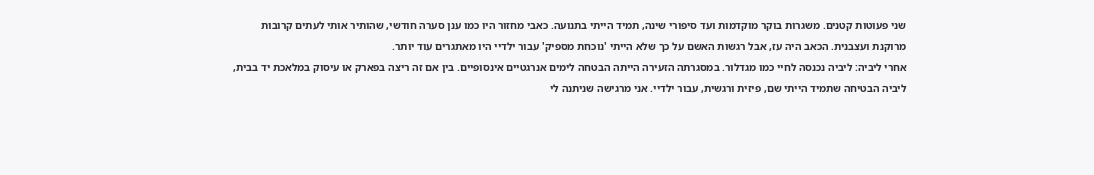שני פעוטות קטנים. משגרות בוקר מוקדמות ועד סיפורי שינה, תמיד הייתי בתנועה. כאבי מחזור היו כמו ענן סערה חודשי, שהותיר אותי לעתים קרובות מרוקנת ועצבנית. הכאב היה עז, אבל רגשות האשם על כך שלא הייתי 'נוכחת מספיק' עבור ילדיי היו מאתגרים עוד יותר.
אחרי ליביה: ליביה נכנסה לחיי כמו מגדלור. במסגרתה הזעירה הייתה הבטחה לימים אנרגטיים אינסופיים. בין אם זה ריצה בפארק או עיסוק במלאכת יד בבית, ליביה הבטיחה שתמיד הייתי שם, פיזית ורגשית, עבור ילדיי. אני מרגישה שניתנה לי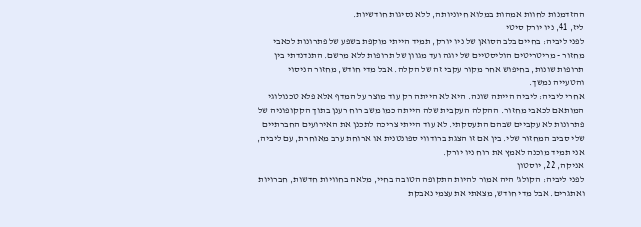ההזדמנות לחוות אמהות במלוא חיוניותה, ללא נסיגות חודשיות.
ליז, 41, ניו יורק סיטי
לפני ליביה: בחיים בלב הסואן של ניו יורק, תמיד הייתי מוקפת בשפע של פתרונות לכאבי מחזור - מריטריטים הוליסטיים של יוגה ועד מגוון של תרופות ללא מרשם. התנדנדתי בין תרופות שונות, בחיפוש אחר מקור עקבי זה של הקלה. אבל מדי חודש, מחזור הניסוי והטעייה נמשך.
אחרי ליביה: ליביה הייתה שונה. היא לא הייתה רק עוד מוצר על המדף אלא פלא טכנולוגי המותאם לכאבי מחזור. ההקלה העקבית שלה הייתה כמו משב רוח רענן בתוך הקקופוניה של פתרונות לא עקביים שבהם התעסקתי. לא עוד הייתי צריכה לתכנן את האירועים החברתיים שלי סביב המחזור שלי. בין אם זו הצגת ברודווי ספונטנית או ארוחת ערב מאוחרת, עם ליביה, אני תמיד מוכנה לאמץ את רוח ניו יורק.
אניקה, 22, יוסטון
לפני ליביה: הקולג' היה אמור להיות התקופה הטובה בחיי, מלאה בחוויות חדשות, חברויות ואתגרים. אבל מדי חודש, מצאתי את עצמי נאבקת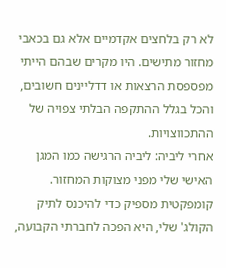לא רק בלחצים אקדמיים אלא גם בכאבי מחזור מתישים. היו מקרים שבהם הייתי מפספסת הרצאות או דדליינים חשובים, והכל בגלל ההתקפה הבלתי צפויה של ההתכווצויות.
אחרי ליביה: ליביה הרגישה כמו המגן האישי שלי מפני מצוקות המחזור. קומפקטית מספיק כדי להיכנס לתיק הקולג' שלי, היא הפכה לחברתי הקבועה,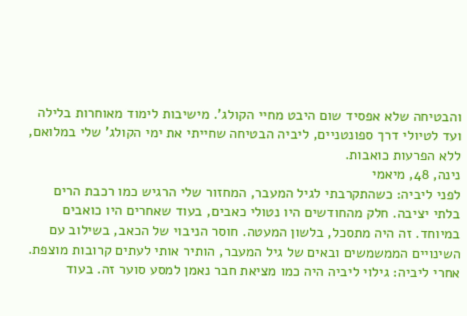והבטיחה שלא אפסיד שום היבט מחיי הקולג'. מישיבות לימוד מאוחרות בלילה ועד לטיולי דרך ספונטניים, ליביה הבטיחה שחייתי את ימי הקולג' שלי במלואם, ללא הפרעות כואבות.
נינה, 48, מיאמי
לפני ליביה: כשהתקרבתי לגיל המעבר, המחזור שלי הרגיש כמו רכבת הרים בלתי יציבה. חלק מהחודשים היו נטולי כאבים, בעוד שאחרים היו כואבים במיוחד. זה היה מתסכל, בלשון המעטה. חוסר הניבוי של הכאב, בשילוב עם השינויים הממשמשים ובאים של גיל המעבר, הותיר אותי לעתים קרובות מוצפת.
אחרי ליביה: גילוי ליביה היה כמו מציאת חבר נאמן למסע סוער זה. בעוד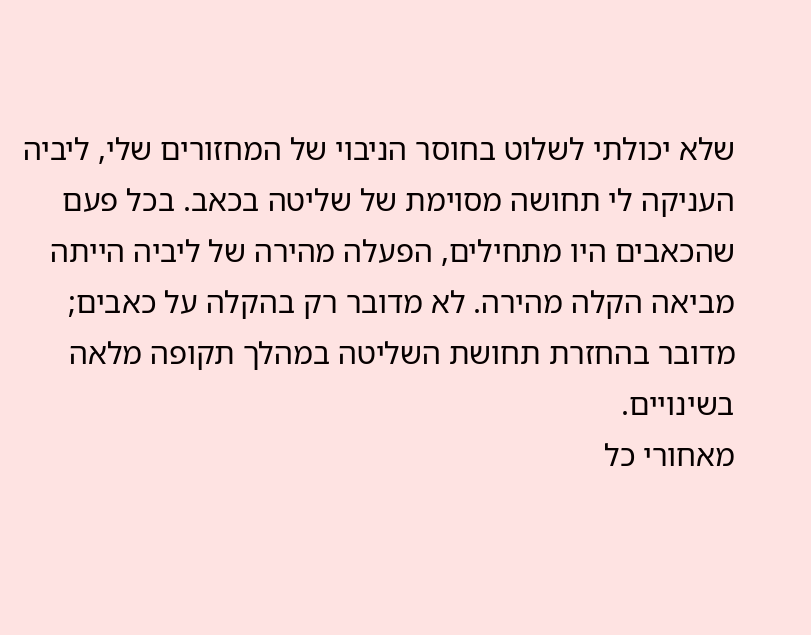שלא יכולתי לשלוט בחוסר הניבוי של המחזורים שלי, ליביה העניקה לי תחושה מסוימת של שליטה בכאב. בכל פעם שהכאבים היו מתחילים, הפעלה מהירה של ליביה הייתה מביאה הקלה מהירה. לא מדובר רק בהקלה על כאבים; מדובר בהחזרת תחושת השליטה במהלך תקופה מלאה בשינויים.
מאחורי כל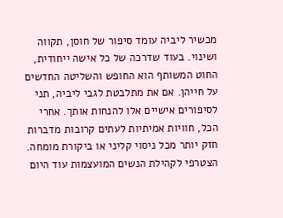מכשיר ליביה עומד סיפור של חוסן, תקווה ושינוי. בעוד שדרכה של כל אישה ייחודית, החוט המשותף הוא החופש והשליטה החדשים על חייהן. אם את מתלבטת לגבי ליביה, תני לסיפורים אישיים אלו להנחות אותך. אחרי הכל, חוויות אמיתיות לעתים קרובות מדברות חזק יותר מכל ניסוי קליני או ביקורת מומחה. הצטרפי לקהילת הנשים המועצמות עוד היום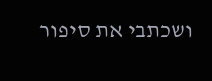ושכתבי את סיפור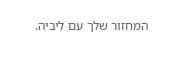המחזור שלך עם ליביה.